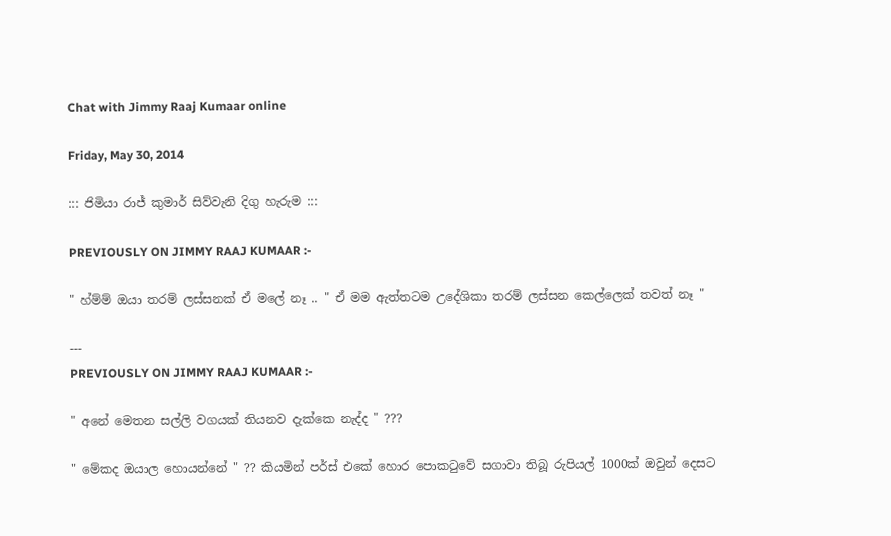Chat with Jimmy Raaj Kumaar online

Friday, May 30, 2014

::: ජිමියා රාජ් කුමාර් සිව්වැනි දිගු හැරුම :::

PREVIOUSLY ON JIMMY RAAJ KUMAAR :-

" හ්ම්ම් ඔයා තරම් ලස්සනක් ඒ මලේ නෑ .. " ඒ මම ඇත්තටම උදේශිකා තරම් ලස්සන කෙල්ලෙක් තවත් නෑ "

---
PREVIOUSLY ON JIMMY RAAJ KUMAAR :-

" අනේ මෙතන සල්ලි වගයක් තියනව දැක්කෙ නැද්ද " ???

" මේකද ඔයාල හොයන්නේ " ?? කියමින් පර්ස් එකේ හොර පොකටුවේ සගාවා තිබූ රුපියල් 1000ක් ඔවුන් දෙසට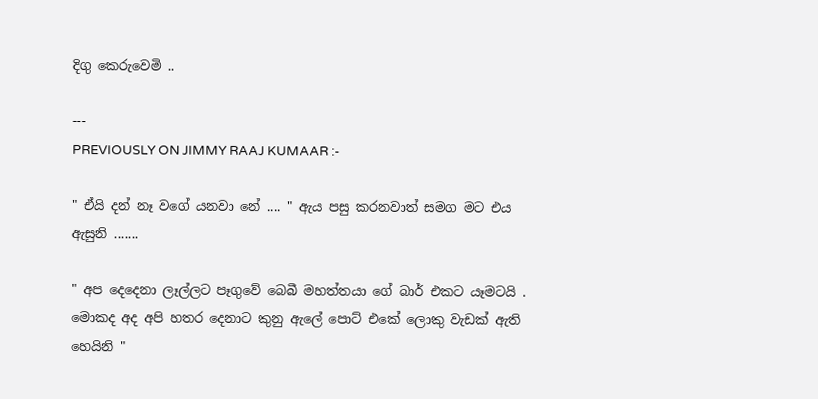දිගු කෙරුවෙමි ..

---
PREVIOUSLY ON JIMMY RAAJ KUMAAR :-

" ඒයි දන් නෑ වගේ යනවා නේ .... " ඇය පසු කරනවාත් සමග මට එය ඇසුනි .......

" අප දෙදෙනා ලෑල්ලට පෑගුවේ බෙබී මහත්තයා ගේ බාර් එකට යෑමටයි . මොකද අද අපි හතර දෙනාට කුනු ඇලේ පොට් එකේ ලොකු වැඩක් ඇති හෙයිනි "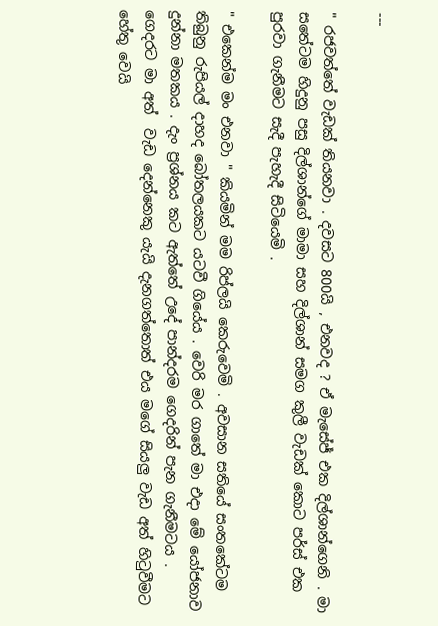---

" රජවත්තේ වැඩක් තියනවා . දවසට 800යි , එනවද ? ඒ මැසේජ් එක දිල්ශාන්ගෙනි . මා සතේටම හිදුනු පසු දිල්ශාන්ගේ මාමා සහ දිල්ශාන් සමග කුලී වැඩක් කොට පර්ස් එක පුරවා ගැනීමට සැදී පැහැදී සිටියෙමි .

" එකෙන්ම මං එනවා " කියමින් මම රිප්ලයි කෙරුවෙමි . අවසාන සතියේ සංතකේටම තිබුනු රුපියල් දාහද බෝතලයකට යටවී ගියේය . වෙරි මර ගාතේ මා එදා මේ යෝජනාව දුන්නා මතකය . දැං ප්‍රශ්නය කට ඇත්තේ උදේ පාන්දරම ගෙදරින් පැන ගැනීමටය . ගෙදරට මා අත්  වැඩ දෙන්නෙකු යැයි දැනගත්තොත් එය මගේ සියලු වැඩ අත් හිටුවීමට හේතු වෙයි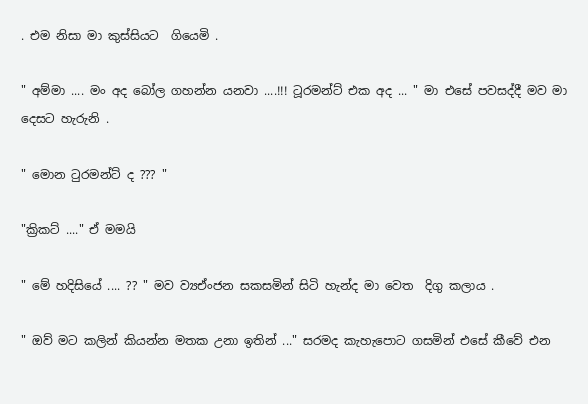. එම නිසා මා කුස්සියට  ගියෙමි .

" අම්මා .... මං අද බෝල ගහන්න යනවා ....!!! ටූරමන්ට් එක අද ... " මා එසේ පවසද්දී මව මා දෙසට හැරුනි .

" මොන ටුරමන්ට් ද ??? "

"ක්‍රිකට් ...." ඒ මමයි

" මේ හදිසියේ .... ?? " මව ව්‍යඒංජන සකසමින් සිටි හැන්ද මා වෙත  දිගු කලාය .

" ඔව් මට කලින් කියන්න මතක උනා ඉතින් ..." සරමද කැහැපොට ගසමින් එසේ කීවේ එන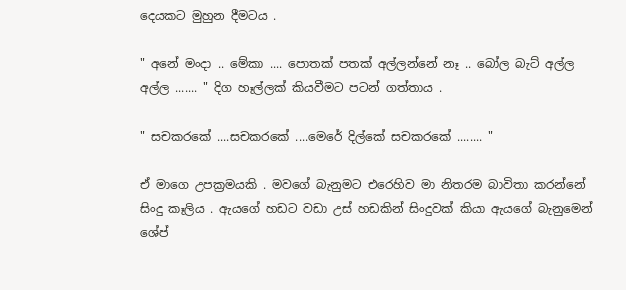දෙයකට මුහුන දීමටය .

" අනේ මංදා .. මේකා .... පොතක් පතක් අල්ලන්නේ නෑ .. බෝල බැට් අල්ල අල්ල ....... " දිග හෑල්ලක් කියවීමට පටන් ගත්තාය .

" සචකරකේ ....සචකරකේ ....මෙරේ දිල්කේ සචකරකේ ........ "

ඒ මාගෙ උපක්‍රමයකි . මවගේ බැනුමට එරෙහිව මා නිතරම බාවිතා කරන්නේ සිංදු කෑලිය . ඇයගේ හඩට වඩා උස් හඩකින් සිංදුවක් කියා ඇයගේ බැනුමෙන් ශේප්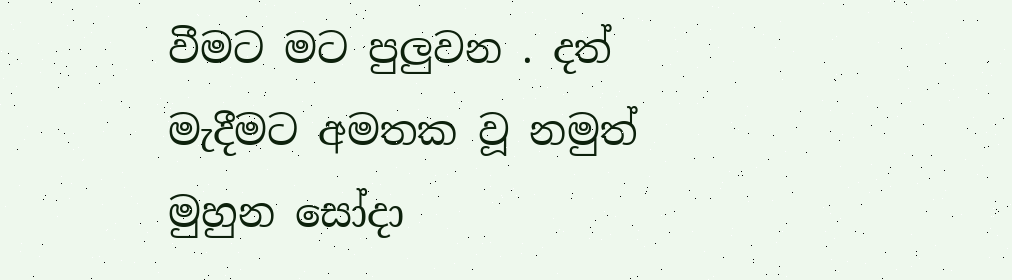වීමට මට පුලුවන . දත් මැදීමට අමතක වූ නමුත් මුහුන සෝදා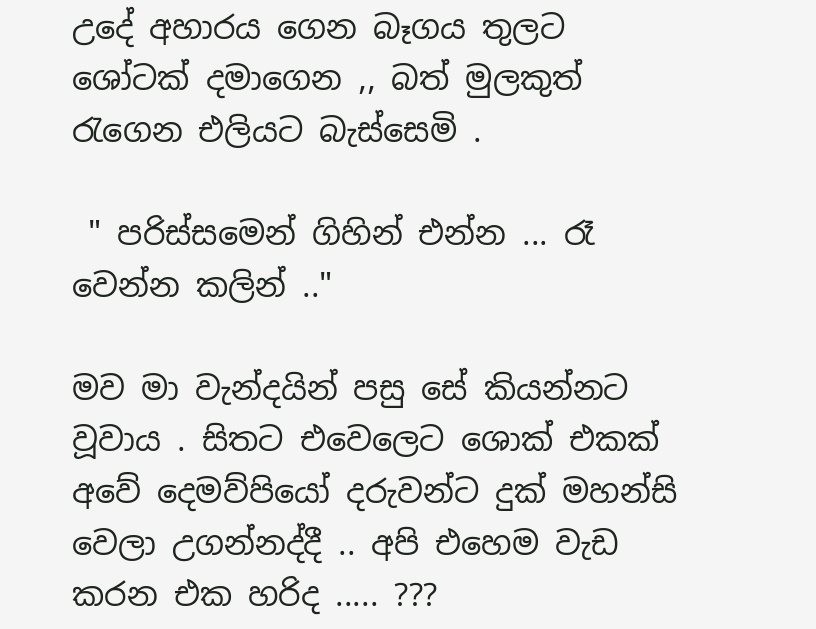උදේ අහාරය ගෙන බෑගය තුලට ශෝටක් දමාගෙන ,, බත් මුලකුත් රැගෙන එලියට බැස්සෙමි .

 " පරිස්සමෙන් ගිහින් එන්න ... රෑ වෙන්න කලින් .."

මව මා වැන්දයින් පසු සේ කියන්නට වූවාය . සිතට එවෙලෙට ශොක් එකක් අවේ දෙමව්පියෝ දරුවන්ට දුක් මහන්සි වෙලා උගන්නද්දී .. අපි එහෙම වැඩ කරන එක හරිද ..... ???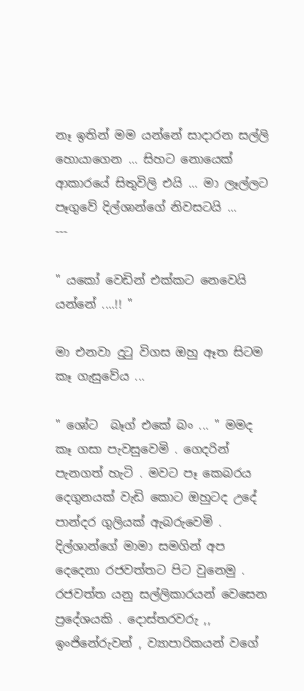නෑ ඉතින් මම යන්නේ සාදාරන සල්ලි හොයාගෙන ... සිහට නොයෙක් ආකාරයේ සිතුවිලි එයි ... මා ලෑල්ලට පෑගුවේ දිල්ශාන්ගේ නිවසටයි ...
---

" යකෝ වෙඩින් එක්කට නෙවෙයි යන්නේ ....!! "

මා එනවා දුටු විගස ඔහු ඈත සිටම කෑ ගැසුවේය ...

" ශෝට  බෑග් එකේ බං ... " මමද කෑ ගසා පැවසුවෙමි . ගෙදරින් පැනගත් හැටි . මවට පෑ කෙබරය දෙගුනයක් වැඩි කොට ඔහුටද උදේ පාන්දර ගුලියක් ඇබරුවෙමි . දිල්ශාන්ගේ මාමා සමගින් අප දෙදෙනා රජවත්තට පිට වුනෙමු . රජවත්ත යනු සල්ලිකාරයන් වෙසෙන ප්‍රදේශයකි . දොස්තරවරු ,, ඉංජිනේරුවන් , ව්‍යාපාරිකයන් වගේ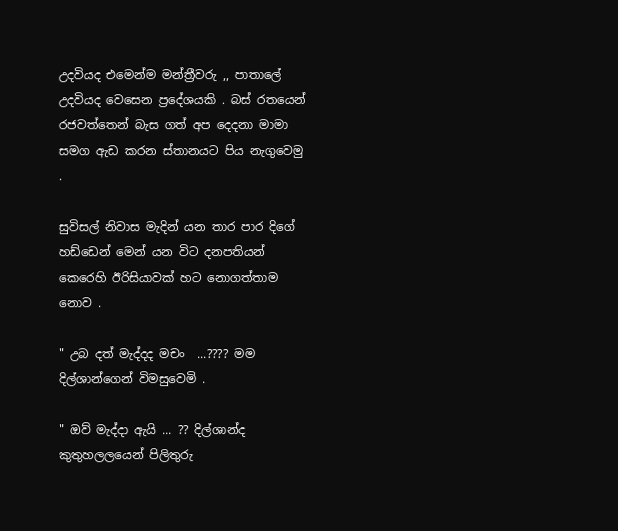උදවියද එමෙන්ම මන්ත්‍රීවරු ,, පාතාලේ උදවියද වෙසෙන ප්‍රදේශයකි . බස් රතයෙන් රජවත්තෙන් බැස ගත් අප දෙදනා මාමා සමග ඇඩ කරන ස්තානයට පිය නැගුවෙමු .

සුවිසල් නිවාස මැදින් යන තාර පාර දිගේ හඩ්ඩෙන් මෙන් යන විට දනපතියන් කෙරෙහි ඊරිසියාවක් හට නොගත්තාම නොව .

" උබ දත් මැද්දද මචං  ...???? මම දිල්ශාන්ගෙන් විමසුවෙමි .

" ඔව් මැද්දා ඇයි ... ?? දිල්ශාන්ද කුතුහලලයෙන් පිලිතුරු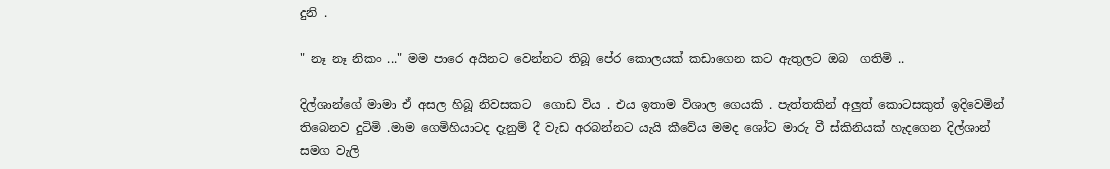දුනි .

" නෑ නෑ නිකං ..." මම පාරෙ අයිනට වෙන්නට තිබූ පේර කොලයක් කඩාගෙන කට ඇතුලට ඔබ  ගතිමි ..

දිල්ශාන්ගේ මාමා ඒ අසල හිබූ නිවසකට  ගොඩ විය . එය ඉතාම විශාල ගෙයකි . පැත්තකින් අලුත් කොටසකුත් ඉදිවෙමින් තිබෙනව දුටිමි .මාම ගෙමිහියාටද දැනුම් දී වැඩ අරබන්නට යැයි කීවේය මමද ශෝට මාරු වී ස්කිනියක් හැදගෙන දිල්ශාන් සමග වැලි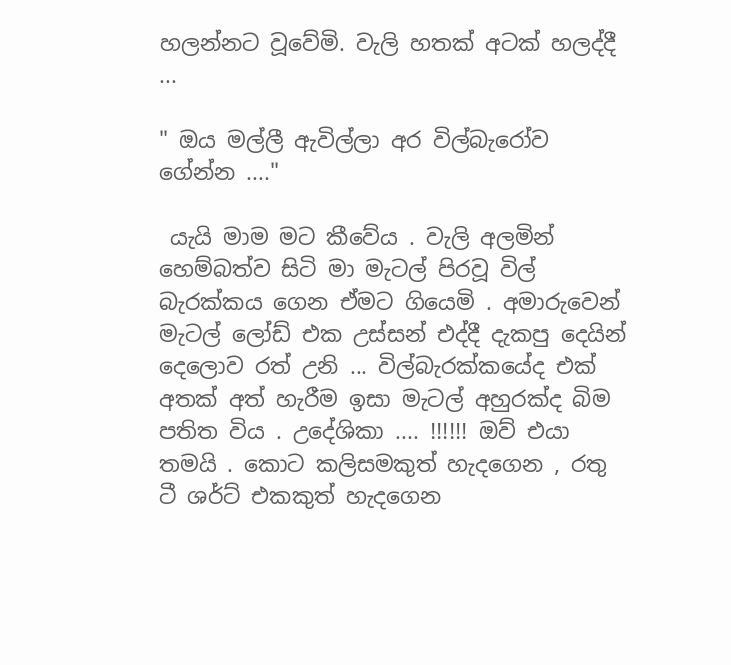හලන්නට වූවේමි. වැලි හතක් අටක් හලද්දී ...

" ඔය මල්ලී ඇවිල්ලා අර විල්බැරෝව ගේන්න ...."

 යැයි මාම මට කීවේය . වැලි අලමින් හෙම්බත්ව සිටි මා මැටල් පිරවූ විල් බැරක්කය ගෙන ඒමට ගියෙමි . අමාරුවෙන් මැටල් ලෝඩ් එක උස්සන් එද්දී දැකපු දෙයින් දෙලොව රත් උනි ... විල්බැරක්කයේද එක් අතක් අත් හැරීම ඉසා මැටල් අහුරක්ද බිම පතිත විය . උදේශිකා .... !!!!!! ඔව් එයා තමයි . කොට කලිසමකුත් හැදගෙන , රතු ටී ශර්ට් එකකුත් හැදගෙන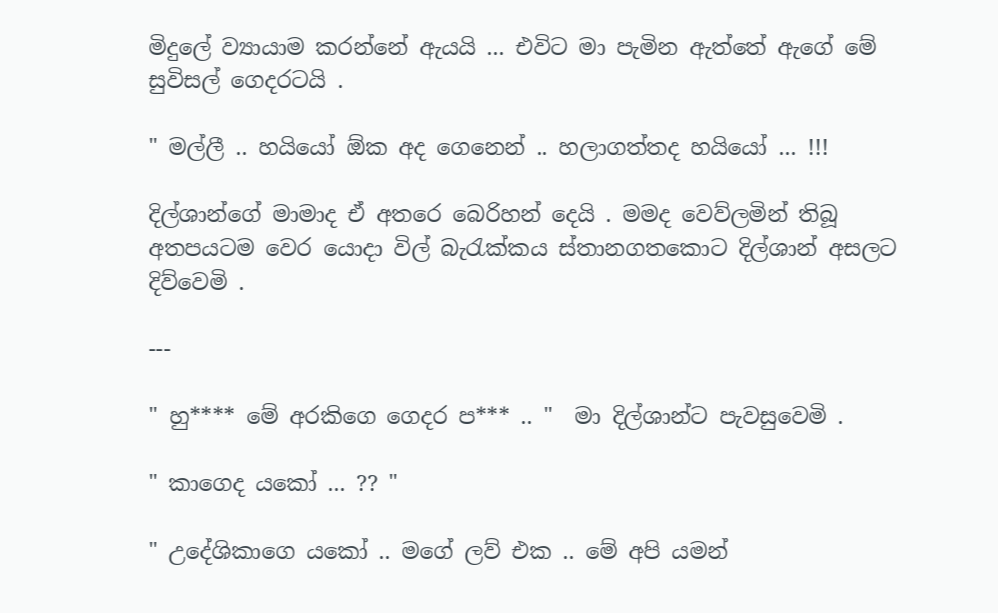මිදුලේ ව්‍යායාම කරන්නේ ඇයයි ... එවිට මා පැමින ඇත්තේ ඇගේ මේ සුවිසල් ගෙදරටයි .

" මල්ලී .. හයියෝ ඕක අද ගෙනෙන් .. හලාගත්තද හයියෝ ... !!!

දිල්ශාන්ගේ මාමාද ඒ අතරෙ බෙරිහන් දෙයි . මමද වෙව්ලමින් තිබූ අතපයටම වෙර යොදා විල් බැරැක්කය ස්තානගතකොට දිල්ශාන් අසලට දිව්වෙමි .

---

" හු**** මේ අරකිගෙ ගෙදර ප*** .. "  මා දිල්ශාන්ට පැවසුවෙමි .

" කාගෙද යකෝ ... ?? "

" උදේශිකාගෙ යකෝ .. මගේ ලව් එක .. මේ අපි යමන්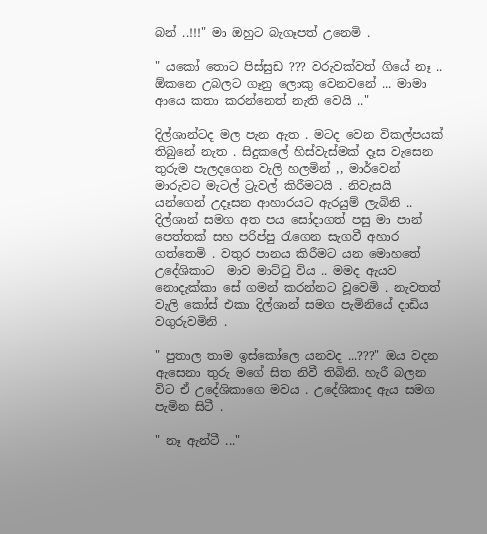බන් ..!!!" මා ඔහුට බැගෑපත් උනෙමි .

" යකෝ තොට පිස්සුඩ ??? වරුවක්වත් ගියේ නෑ .. ඕකනෙ උබලට ගෑනු ලොකු වෙනවනේ ... මාමා ආයෙ කතා කරන්නෙත් නැති වෙයි .."

දිල්ශාන්ටද මල පැන ඇත . මටද වෙන විකල්පයක් තිබුනේ නැත . සිදුකලේ හිස්වැස්මක් දෑස වැසෙන තුරුම පැලදගෙන වැලි හලමින් ,, මාර්වෙන් මාරුවට මැටල් ට්‍රැවල් කිරීමටයි . නිවැසයි යන්ගෙන් උදෑසන ආහාරයට ඇරයුම් ලැබිනි .. දිල්ශාන් සමග අත පය සෝදාගත් පසු මා පාන් පෙත්තක් සහ පරිප්පු රැගෙන සැගවී අහාර ගත්තෙමි . වතුර පානය කිරීමට යන මොහතේ උදේශිකාට  මාව මාට්ටු විය .. මමද ඇයව නොදැක්කා සේ ගමන් කරන්නට වූවෙමි . නැවතත් වැලි කෝස් එකා දිල්ශාන් සමග පැමිනියේ දාඩිය වගුරුවමිනි .

" පුතාල තාම ඉස්කෝලෙ යනවද ...???" ඔය වදන ඇසෙනා තුරු මගේ සිත නිවී තිබිනි. හැරී බලන විට ඒ උදේශිකාගෙ මවය . උදේශිකාද ඇය සමග පැමින සිටී .

" නෑ ඇන්ටී ..."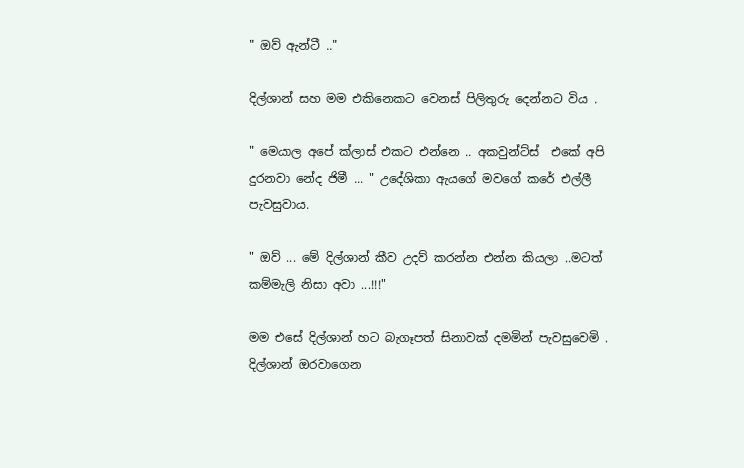" ඔව් ඇන්ටී .."

දිල්ශාන් සහ මම එකිනෙකට වෙනස් පිලිතුරු දෙන්නට විය .

" මෙයාල අපේ ක්ලාස් එකට එන්නෙ .. අකවුන්ට්ස්  එකේ අපි දුරනවා නේද ජිමී ... " උදේශිකා ඇයගේ මවගේ කරේ එල්ලී පැවසුවාය.

" ඔව් ... මේ දිල්ශාන් කීව උදව් කරන්න එන්න කියලා ..මටත් කම්මැලි නිසා අවා ...!!!"

මම එසේ දිල්ශාන් හට බැගෑපත් සිනාවක් දමමින් පැවසුවෙමි . දිල්ශාන් ඔරවාගෙන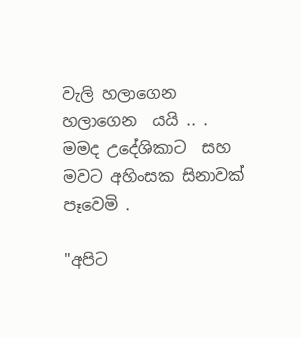වැලි හලාගෙන හලාගෙන  යයි .. . මමද උදේශිකාට  සහ මවට අහිංසක සිනාවක් පෑවෙමි .

"අපිට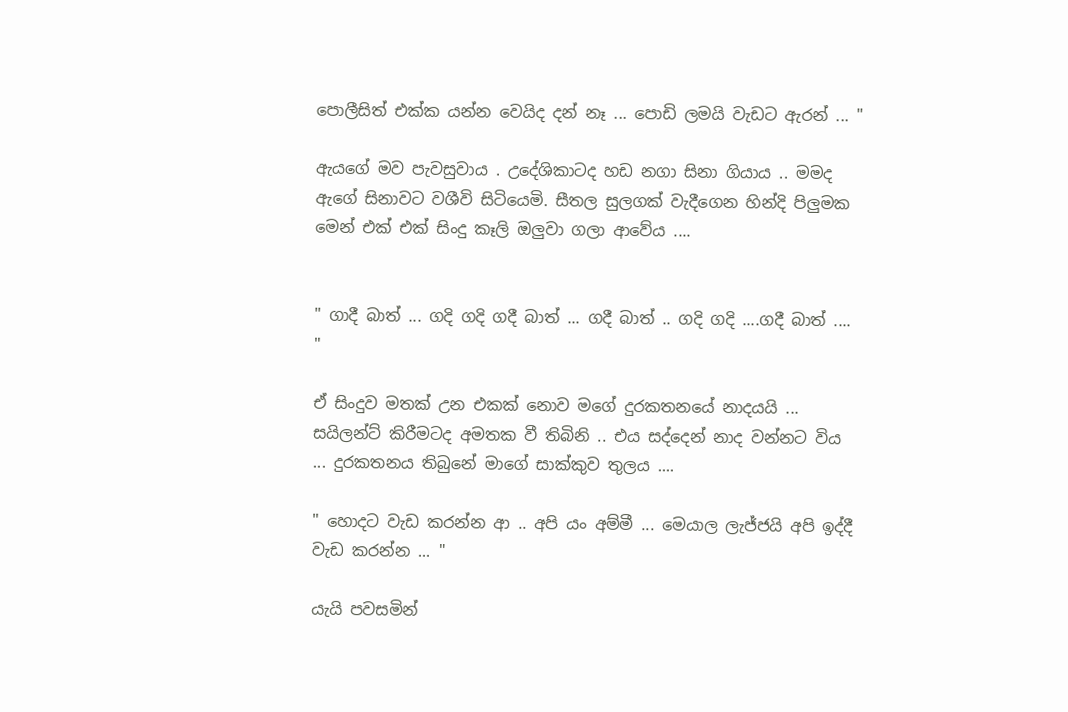පොලීසිත් එක්ක යන්න වෙයිද දන් නෑ ... පොඩි ලමයි වැඩට ඇරන් ... "

ඇයගේ මව පැවසුවාය . උදේශිකාටද හඩ නගා සිනා ගියාය .. මමද ඇගේ සිනාවට වශීවි සිටියෙමි. සීතල සුලගක් වැදීගෙන හින්දි පිලුමක මෙන් එක් එක් සිංදු කෑලි ඔලුවා ගලා ආවේය ....


" ගාදී බාත් ... ගදි ගදි ගදී බාත් ... ගදී බාත් .. ගදි ගදි ....ගදී බාත් .... "

ඒ සිංදුව මතක් උන එකක් නොව මගේ දුරකතනයේ නාදයයි ... සයිලන්ට් කිරීමටද අමතක වී තිබිනි .. එය සද්දෙන් නාද වන්නට විය ... දුරකතනය තිබුනේ මාගේ සාක්කුව තුලය ....

" හොදට වැඩ කරන්න ආ .. අපි යං අම්මී ... මෙයාල ලැජ්ජයි අපි ඉද්දී වැඩ කරන්න ... "

යැයි පවසමින්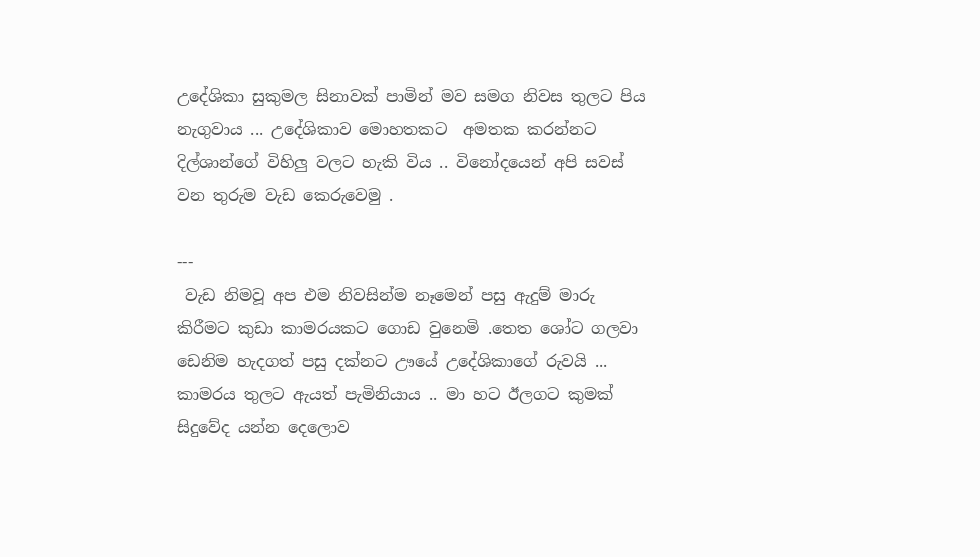උදේශිකා සුකුමල සිනාවක් පාමින් මව සමග නිවස තුලට පිය නැගුවාය ... උදේශිකාව මොහතකට  අමතක කරන්නට දිල්ශාන්ගේ විහිලු වලට හැකි විය .. විනෝදයෙන් අපි සවස් වන තුරුම වැඩ කෙරුවෙමු .

---
 වැඩ නිමවූ අප එම නිවසින්ම නෑමෙන් පසු ඇදුම් මාරු කිරීමට කුඩා කාමරයකට ගොඩ වුනෙමි .තෙත ශෝට ගලවා ඩෙනිම හැදගත් පසු දක්නට ඌයේ උදේශිකාගේ රුවයි ... කාමරය තුලට ඇයත් පැමිනියාය .. මා හට ඊලගට කුමක් සිදුවේද යන්න දෙලොව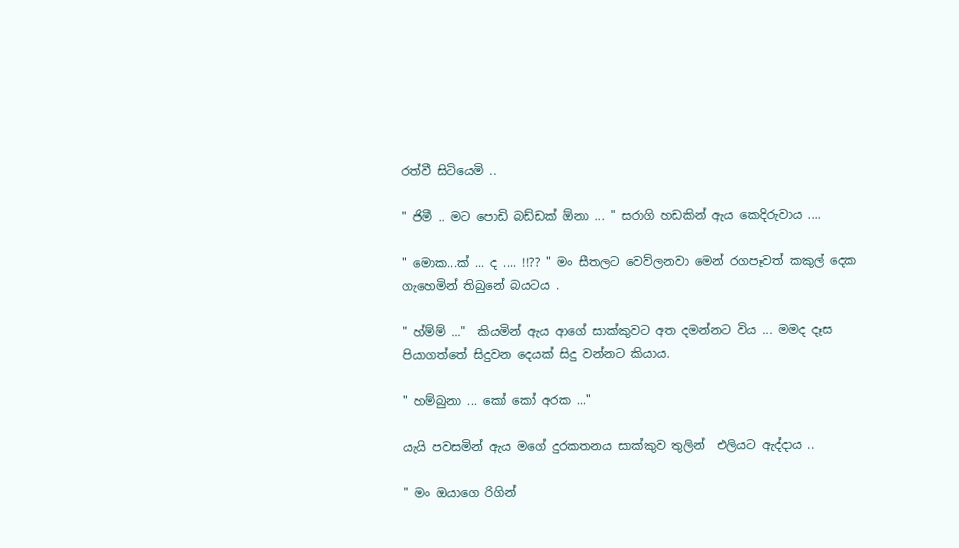රත්වී සිටියෙමි ..

" ජිමී .. මට පොඩි බඩ්ඩක් ඕනා ... " සරාගි හඩකින් ඇය කෙදිරුවාය ....

" මොක...ක් ... ද .... !!?? " මං සීතලට වෙව්ලනවා මෙන් රගපෑවත් කකුල් දෙක ගැහෙමින් තිබුනේ බයටය .

" හ්ම්ම් ..."  කියමින් ඇය ආගේ සාක්කුවට අත දමන්නට විය ... මමද දෑස පියාගත්තේ සිදුවන දෙයක් සිදු වන්නට කියාය.

" හම්බුනා ... කෝ කෝ අරක ..."

යැයි පවසමින් ඇය මගේ දුරකතනය සාක්කුව තුලින්  එලියට ඇද්දාය ..

" මං ඔයාගෙ රිගින්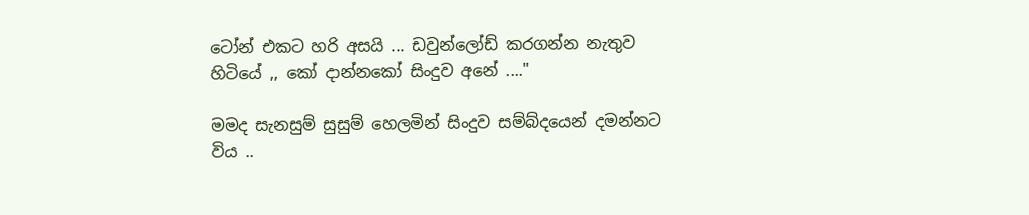ටෝන් එකට හරි අසයි ... ඩවුන්ලෝඩ් කරගන්න නැතුව හිටියේ ,, කෝ දාන්නකෝ සිංදුව අනේ ...."

මමද සැනසුම් සුසුම් හෙලමින් සිංදුව සම්බ්දයෙන් දමන්නට  විය ..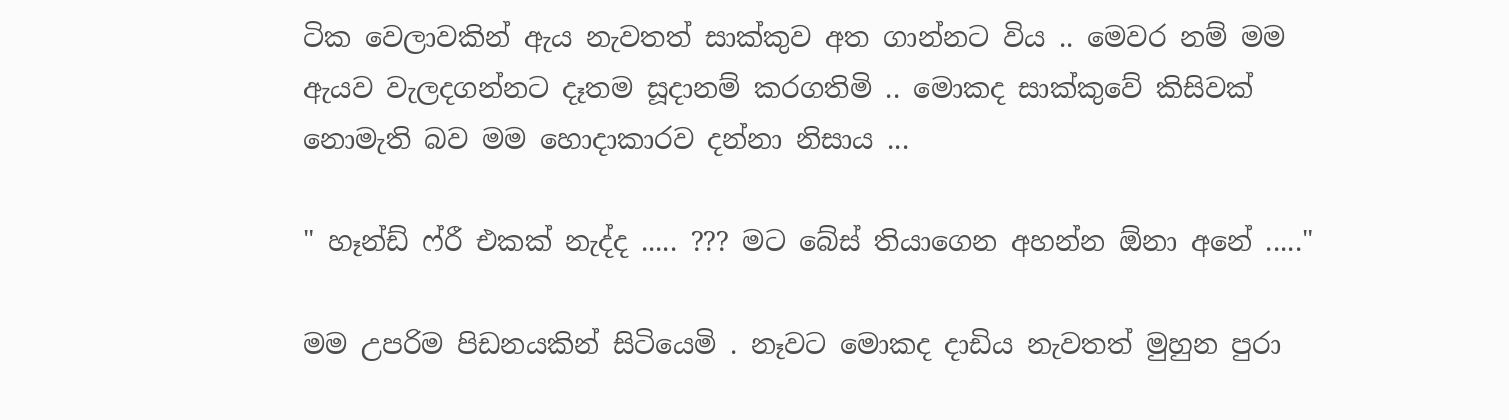ටික වෙලාවකින් ඇය නැවතත් සාක්කුව අත ගාන්නට විය .. මෙවර නම් මම ඇයව වැලදගන්නට දෑතම සූදානම් කරගතිමි .. මොකද සාක්කුවේ කිසිවක් නොමැති බව මම හොදාකාරව දන්නා නිසාය ...

" හෑන්ඩ් ෆ්රී එකක් නැද්ද ..... ??? මට බේස් තියාගෙන අහන්න ඕනා අනේ ....."

මම උපරිම පිඩනයකින් සිටියෙමි . නෑවට මොකද දාඩිය නැවතත් මුහුන පුරා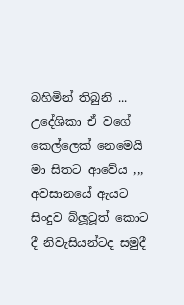බහිමින් තිබුනි ... උදේශිකා ඒ වගේ කෙල්ලෙක් නෙමෙයි මා සිතට ආවේය ,,, අවසානයේ ඇයට සිංදුව බ්ලූටූත් කොට දී නිවැසියන්ටද සමුදී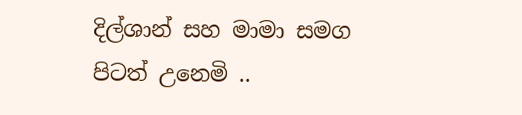දිල්ශාන් සහ මාමා සමග පිටත් උනෙමි ..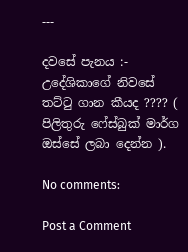---

දවසේ පැනය :- උදේශිකාගේ නිවසේ තට්ටු ගාන කීයද ???? ( පිලිතුරු ෆේස්බුක් මාර්ග ඔස්සේ ලබා දෙන්න ).

No comments:

Post a Comment